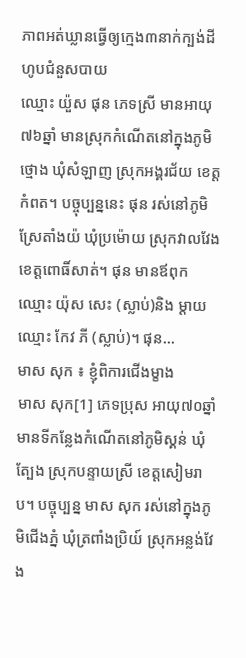ភាពអត់ឃ្លានធ្វើឲ្យក្មេង៣នាក់ក្បង់ដីហូបជំនួសបាយ
ឈ្មោះ យ៉ួស ផុន ភេទស្រី មានអាយុ៧៦ឆ្នាំ មានស្រុកកំណើតនៅក្នុងភូមិថ្មោង ឃុំសំឡាញ ស្រុកអង្គរជ័យ ខេត្តកំពត។ បច្ចុប្បន្ននេះ ផុន រស់នៅភូមិស្រែតាំងយ៉ ឃុំប្រម៉ោយ ស្រុកវាលវែង ខេត្តពោធិ៍សាត់។ ផុន មានឪពុកឈ្មោះ យ៉ុស សេះ (ស្លាប់)និង ម្ដាយឈ្មោះ កែវ ភី (ស្លាប់)។ ផុន...
មាស សុក ៖ ខ្ញុំពិការជើងម្ខាង
មាស សុក[1] ភេទប្រុស អាយុ៧០ឆ្នាំ មានទីកន្លែងកំណើតនៅភូមិស្គន់ ឃុំត្បែង ស្រុកបន្ទាយស្រី ខេត្ដសៀមរាប។ បច្ចុប្បន្ន មាស សុក រស់នៅក្នុងភូមិជើងភ្នំ ឃុំត្រពាំងប្រិយ៍ ស្រុកអន្លង់វែង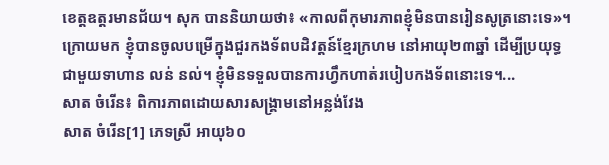ខេត្ដឧត្ដរមានជ័យ។ សុក បាននិយាយថា៖ «កាលពីកុមារភាពខ្ញុំមិនបានរៀនសូត្រនោះទេ»។ ក្រោយមក ខ្ញុំបានចូលបម្រើក្នុងជួរកងទ័ពបដិវត្ដន៍ខ្មែរក្រហម នៅអាយុ២៣ឆ្នាំ ដើម្បីប្រយុទ្ធជាមួយទាហាន លន់ នល់។ ខ្ញុំមិនទទួលបានការហ្វឹកហាត់របៀបកងទ័ពនោះទេ។...
សាត ចំរើន៖ ពិការភាពដោយសារសង្គ្រាមនៅអន្លង់វែង
សាត ចំរើន[1] ភេទស្រី អាយុ៦០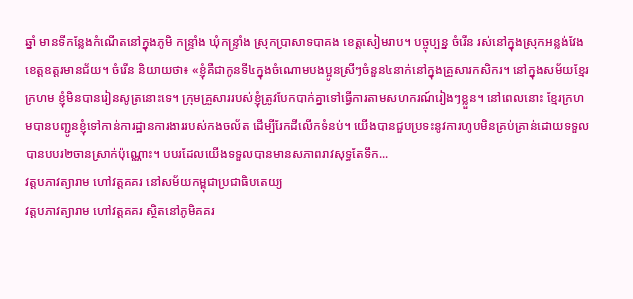ឆ្នាំ មានទីកន្លែងកំណើតនៅក្នុងភូមិ កន្ទ្រាំង ឃុំកន្ទ្រាំង ស្រុកប្រាសាទបាគង ខេត្ដសៀមរាប។ បច្ចុប្បន្ន ចំរើន រស់នៅក្នុងស្រុកអន្លង់វែង ខេត្ដឧត្ដរមានជ័យ។ ចំរើន និយាយថា៖ «ខ្ញុំគឺជាកូនទី៤ក្នុងចំណោមបងប្អូនស្រីៗចំនួន៤នាក់នៅក្នុងគ្រួសារកសិករ។ នៅក្នុងសម័យខ្មែរក្រហម ខ្ញុំមិនបានរៀនសូត្រនោះទេ។ ក្រុមគ្រួសាររបស់ខ្ញុំត្រូវបែកបាក់គ្នាទៅធ្វើការតាមសហករណ៍រៀងៗខ្លួន។ នៅពេលនោះ ខ្មែរក្រហមបានបញ្ជូនខ្ញុំទៅកាន់ការដ្ឋានការងាររបស់កងចល័ត ដើម្បីរែកដីលើកទំនប់។ យើងបានជួបប្រទះនូវការហូបមិនគ្រប់គ្រាន់ដោយទទួលបានបបរ២ចានស្រាក់ប៉ុណ្ណោះ។ បបរដែលយើងទទួលបានមានសភាពរាវសុទ្ធតែទឹក...
វត្តបភាវត្យារាម ហៅវត្តគគរ នៅសម័យកម្ពុជាប្រជាធិបតេយ្យ
វត្តបភាវត្យារាម ហៅវត្តគគរ ស្ថិតនៅភូមិគគរ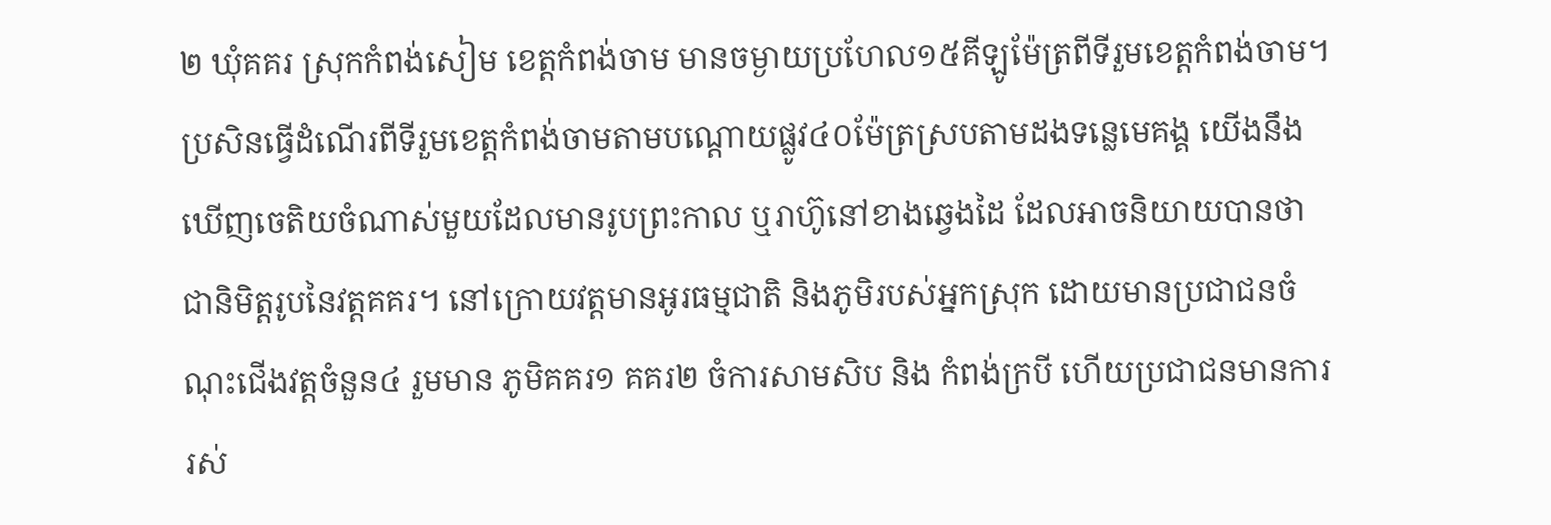២ ឃុំគគរ ស្រុកកំពង់សៀម ខេត្តកំពង់ចាម មានចម្ងាយប្រហែល១៥គីឡូម៉ែត្រពីទីរួមខេត្តកំពង់ចាម។ ប្រសិនធ្វើដំណើរពីទីរួមខេត្តកំពង់ចាមតាមបណ្ដោយផ្លូវ៤០ម៉ែត្រស្របតាមដងទន្លេមេគង្គ យើងនឹងឃើញចេតិយចំណាស់មួយដែលមានរូបព្រះកាល ឬរាហ៊ូនៅខាងឆ្វេងដៃ ដែលអាចនិយាយបានថាជានិមិត្តរូបនៃវត្តគគរ។ នៅក្រោយវត្តមានអូរធម្មជាតិ និងភូមិរបស់អ្នកស្រុក ដោយមានប្រជាជនចំណុះជើងវត្តចំនួន៤ រួមមាន ភូមិគគរ១ គគរ២ ចំការសាមសិប និង កំពង់ក្របី ហើយប្រជាជនមានការរស់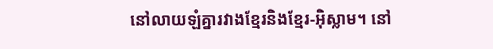នៅលាយឡំគ្នារវាងខ្មែរនិងខ្មែរ-អ៊ិស្លាម។ នៅ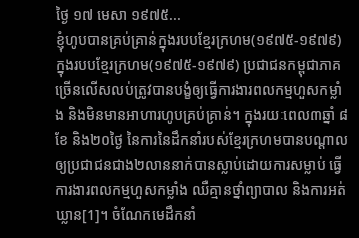ថ្ងៃ ១៧ មេសា ១៩៧៥...
ខ្ញុំហូបបានគ្រប់គ្រាន់ក្នុងរបបខ្មែរក្រហម(១៩៧៥-១៩៧៩)
ក្នុងរបបខ្មែរក្រហម(១៩៧៥-១៩៧៩) ប្រជាជនកម្ពុជាភាគច្រើនលើសលប់ត្រូវបានបង្ខំឲ្យធ្វើការងារពលកម្មហួសកម្លាំង និងមិនមានអាហារហូបគ្រប់គ្រាន់។ ក្នុងរយៈពេល៣ឆ្នាំ ៨ខែ និង២០ថ្ងៃ នៃការនៃដឹកនាំរបស់ខ្មែរក្រហមបានបណ្តាលឲ្យប្រជាជនជាង២លាននាក់បានស្លាប់ដោយការសម្លាប់ ធ្វើការងារពលកម្មហួសកម្លាំង ឈឺគ្មានថ្នាំព្យាបាល និងការអត់ឃ្លាន[1]។ ចំណែកមេដឹកនាំ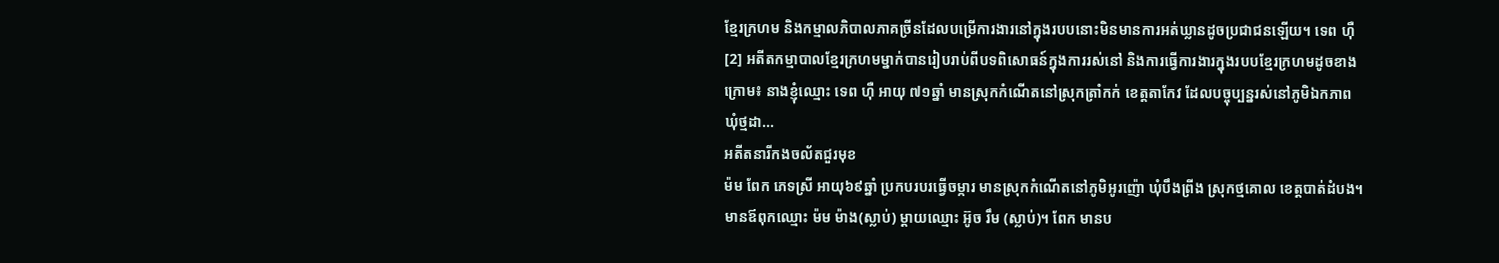ខ្មែរក្រហម និងកម្មាលភិបាលភាគច្រីនដែលបម្រើការងារនៅក្នុងរបបនោះមិនមានការអត់ឃ្លានដូចប្រជាជនឡើយ។ ទេព ហ៊ឺ[2] អតីតកម្មាបាលខ្មែរក្រហមម្នាក់បានរៀបរាប់ពីបទពិសោធន៍ក្នុងការរស់នៅ និងការធ្វើការងារក្នុងរបបខ្មែរក្រហមដូចខាងក្រោម៖ នាងខ្ញុំឈ្មោះ ទេព ហ៊ឺ អាយុ ៧១ឆ្នាំ មានស្រុកកំណើតនៅស្រុកត្រាំកក់ ខេត្តតាកែវ ដែលបច្ចុប្បន្នរស់នៅភូមិឯកភាព ឃុំថ្មដា...
អតីតនារីកងចល័តជួរមុខ
ម៉ម ពែក ភេទស្រី អាយុ៦៩ឆ្នាំ ប្រកបរបរធ្វើចម្ការ មានស្រុកកំណើតនៅភូមិអូរញ៉ោ ឃុំបឹងព្រីង ស្រុកថ្មគោល ខេត្តបាត់ដំបង។ មានឪពុកឈ្មោះ ម៉ម ម៉ាង(ស្លាប់) ម្ដាយឈ្មោះ អ៊ូច រឹម (ស្លាប់)។ ពែក មានប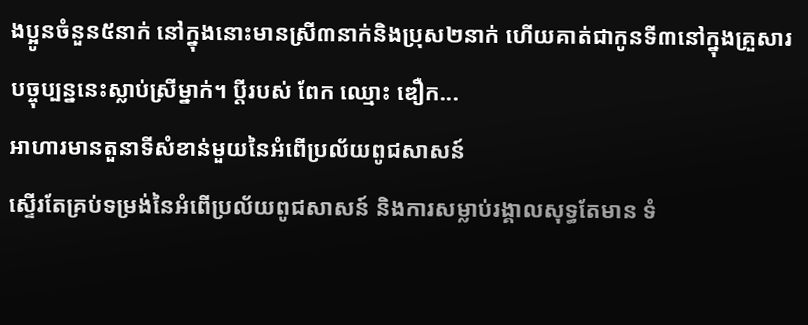ងប្អូនចំនួន៥នាក់ នៅក្នុងនោះមានស្រី៣នាក់និងប្រុស២នាក់ ហើយគាត់ជាកូនទី៣នៅក្នុងគ្រួសារ បច្ចុប្បន្ននេះស្លាប់ស្រីម្នាក់។ ប្ដីរបស់ ពែក ឈ្មោះ ឌឿក...
អាហារមានតួនាទីសំខាន់មួយនៃអំពើប្រល័យពូជសាសន៍
ស្ទើរតែគ្រប់ទម្រង់នៃអំពើប្រល័យពូជសាសន៍ និងការសម្លាប់រង្គាលសុទ្ធតែមាន ទំ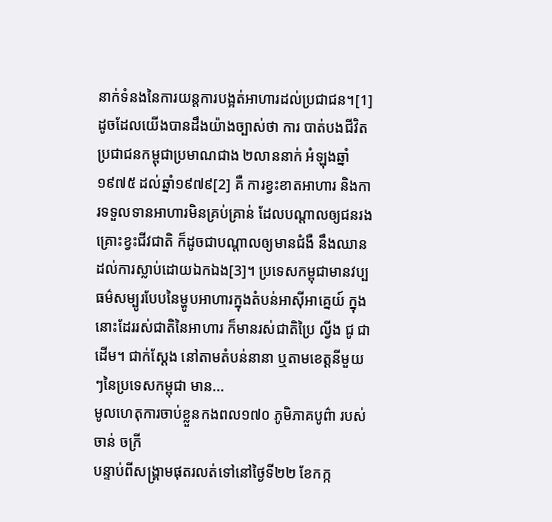នាក់ទំនងនៃការយន្តការបង្អត់អាហារដល់ប្រជាជន។[1] ដូចដែលយើងបានដឹងយ៉ាងច្បាស់ថា ការ បាត់បងជីវិតប្រជាជនកម្ពុជាប្រមាណជាង ២លាននាក់ អំឡុងឆ្នាំ១៩៧៥ ដល់ឆ្នាំ១៩៧៩[2] គឺ ការខ្វះខាតអាហារ និងការទទួលទានអាហារមិនគ្រប់គ្រាន់ ដែលបណ្តាលឲ្យជនរងគ្រោះខ្វះជីវជាតិ ក៏ដូចជាបណ្តាលឲ្យមានជំងឺ នឹងឈានដល់ការស្លាប់ដោយឯកឯង[3]។ ប្រទេសកម្ពុជាមានវប្បធម៌សម្បូរបែបនៃម្ហូបអាហារក្នុងតំបន់អាស៊ីអាគ្នេយ៍ ក្នុងនោះដែររស់ជាតិនៃអាហារ ក៏មានរស់ជាតិប្រៃ ល្វីង ជូ ជាដើម។ ជាក់ស្តែង នៅតាមតំបន់នានា ឬតាមខេត្តនីមួយៗនៃប្រទេសកម្ពុជា មាន...
មូលហេតុការចាប់ខ្លួនកងពល១៧០ ភូមិភាគបូព៌ា របស់ ចាន់ ចក្រី
បន្ទាប់ពីសង្រ្គាមផុតរលត់ទៅនៅថ្ងៃទី២២ ខែកក្ក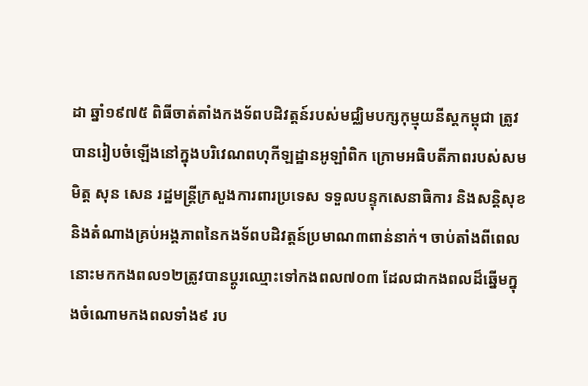ដា ឆ្នាំ១៩៧៥ ពិធីចាត់តាំងកងទ័ពបដិវត្តន៍របស់មជ្ឈិមបក្សកុម្មុយនីស្តកម្ពុជា ត្រូវបានរៀបចំឡើងនៅក្នុងបរិវេណពហុកីឡដ្ឋានអូឡាំពិក ក្រោមអធិបតីភាពរបស់សមមិត្ត សុន សេន រដ្ឋមន្រ្តីក្រសួងការពារប្រទេស ទទួលបន្ទុកសេនាធិការ និងសន្តិសុខនិងតំណាងគ្រប់អង្គភាពនៃកងទ័ពបដិវត្តន៍ប្រមាណ៣ពាន់នាក់។ ចាប់តាំងពីពេលនោះមកកងពល១២ត្រូវបានប្ដូរឈ្មោះទៅកងពល៧០៣ ដែលជាកងពលដ៏ឆ្នើមក្នុងចំណោមកងពលទាំង៩ រប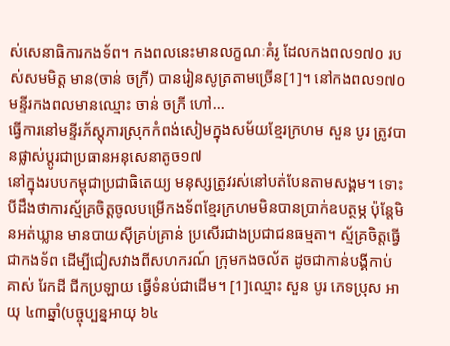ស់សេនាធិការកងទ័ព។ កងពលនេះមានលក្ខណៈគំរូ ដែលកងពល១៧០ របស់សមមិត្ត មាន(ចាន់ ចក្រី) បានរៀនសូត្រតាមច្រើន[1]។ នៅកងពល១៧០ មន្ទីរកងពលមានឈ្មោះ ចាន់ ចក្រី ហៅ...
ធ្វើការនៅមន្ទីរភ័ស្តុភារស្រុកកំពង់សៀមក្នុងសម័យខ្មែរក្រហម សួន បូរ ត្រូវបានផ្លាស់ប្តូរជាប្រធានអនុសេនាតូច១៧
នៅក្នុងរបបកម្ពុជាប្រជាធិតេយ្យ មនុស្សត្រូវរស់នៅបត់បែនតាមសង្គម។ ទោះបីដឹងថាការស្ម័គ្រចិត្តចូលបម្រើកងទ័ពខ្មែរក្រហមមិនបានប្រាក់ឧបត្ថម្ភ ប៉ុន្តែមិនអត់ឃ្លាន មានបាយស៊ីគ្រប់គ្រាន់ ប្រសើរជាងប្រជាជនធម្មតា។ ស្ម័គ្រចិត្តធ្វើជាកងទ័ព ដើម្បីជៀសវាងពីសហករណ៍ ក្រុមកងចល័ត ដូចជាកាន់បង្គីកាប់ គាស់ រែកដី ជីកប្រឡាយ ធ្វើទំនប់ជាដើម។ [1]ឈ្មោះ សួន បូរ ភេទប្រុស អាយុ ៤៣ឆ្នាំ(បច្ចុប្បន្នអាយុ ៦៤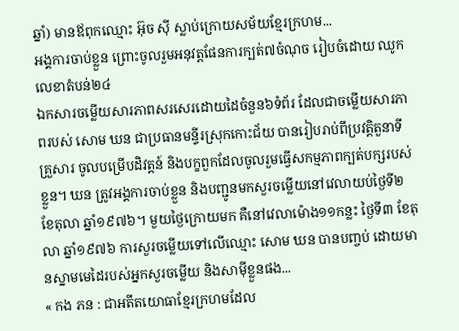ឆ្នាំ) មានឪពុកឈ្មោះ អ៊ុច ស៊ី ស្លាប់ក្រោយសម័យខ្មែរក្រហម...
អង្គការចាប់ខ្លួន ព្រោះចូលរួមអនុវត្តផែនការក្បត់៧ចំណុច រៀបចំដោយ ឈូក លេខាតំបន់២៤
ឯកសារចម្លើយសារភាពសរសេរដោយដៃចំនួន៦ទំព័រ ដែលជាចម្លើយសារភាពរបស់ សោម ឃន ជាប្រធានមន្ទីរស្រុកកោះជ័យ បានរៀបរាប់ពីប្រវត្តិតួនាទី គ្រួសារ ចូលបម្រើបដិវត្តន៍ និងបក្ខពួកដែលចូលរួមធ្វើសកម្មភាពក្បត់បក្សរបស់ខ្លួន។ ឃន ត្រូវអង្គការចាប់ខ្លួន និងបញ្ជូនមកសួរចម្លើយនៅវេលាយប់ថ្ងៃទី២ ខែតុលា ឆ្នាំ១៩៧៦។ មួយថ្ងៃក្រោយមក គឺនៅវេលាម៉ោង១១កន្លះ ថ្ងៃទី៣ ខែតុលា ឆ្នាំ១៩៧៦ ការសួរចម្លើយទៅលើឈ្មោះ សោម ឃន បានបញ្ចប់ ដោយមានស្នាមមេដៃរបស់អ្នកសួរចម្លើយ និងសាម៉ីខ្លួនផង...
« កង ភន : ជាអតីតយោធាខ្មែរក្រហមដែល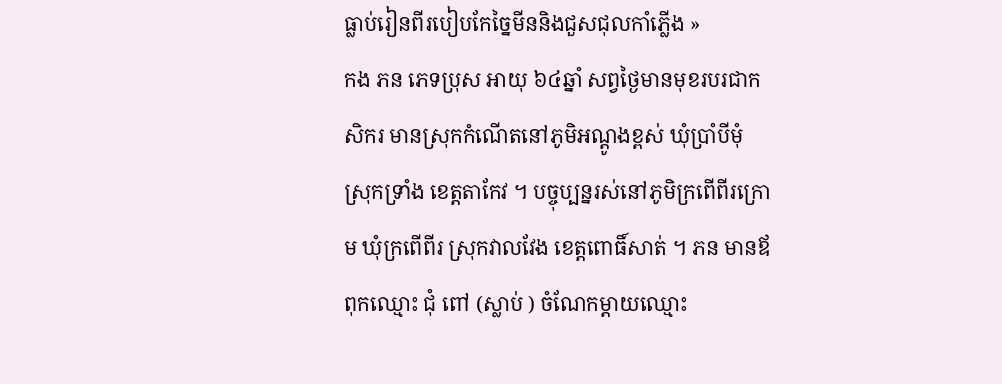ធ្លាប់រៀនពីរបៀបកែច្នៃមីននិងជួសជុលកាំភ្លើង »
កង ភន ភេទប្រុស អាយុ ៦៤ឆ្នាំ សព្វថ្ងៃមានមុខរបរជាកសិករ មានស្រុកកំណើតនៅភូមិអណ្ដូងខ្ពស់ ឃុំប្រាំបីមុំ ស្រុកទ្រាំង ខេត្តតាកែវ ។ បច្ចុប្បន្នរស់នៅភូមិក្រពើពីរក្រោម ឃុំក្រពើពីរ ស្រុកវាលវែង ខេត្តពោធិ៍សាត់ ។ ភន មានឪពុកឈ្មោះ ជុំ ពៅ (ស្លាប់ ) ចំណែកម្ដាយឈ្មោះ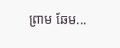ព្រាម ឆែម...